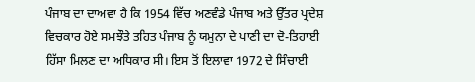ਪੰਜਾਬ ਦਾ ਦਾਅਵਾ ਹੈ ਕਿ 1954 ਵਿੱਚ ਅਣਵੰਡੇ ਪੰਜਾਬ ਅਤੇ ਉੱਤਰ ਪ੍ਰਦੇਸ਼ ਵਿਚਕਾਰ ਹੋਏ ਸਮਝੌਤੇ ਤਹਿਤ ਪੰਜਾਬ ਨੂੰ ਯਮੁਨਾ ਦੇ ਪਾਣੀ ਦਾ ਦੋ-ਤਿਹਾਈ ਹਿੱਸਾ ਮਿਲਣ ਦਾ ਅਧਿਕਾਰ ਸੀ। ਇਸ ਤੋਂ ਇਲਾਵਾ 1972 ਦੇ ਸਿੰਚਾਈ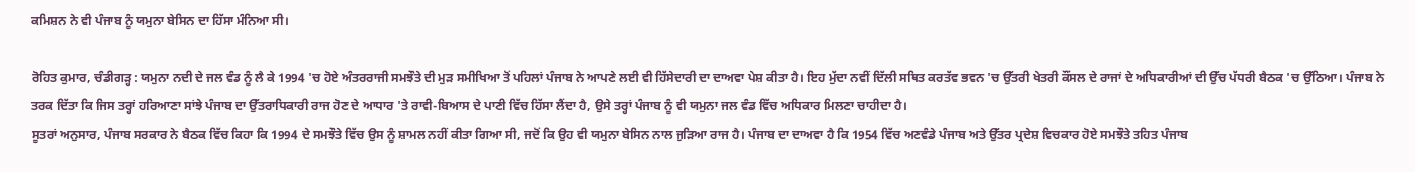ਕਮਿਸ਼ਨ ਨੇ ਵੀ ਪੰਜਾਬ ਨੂੰ ਯਮੁਨਾ ਬੇਸਿਨ ਦਾ ਹਿੱਸਾ ਮੰਨਿਆ ਸੀ।

ਰੋਹਿਤ ਕੁਮਾਰ, ਚੰਡੀਗੜ੍ਹ : ਯਮੁਨਾ ਨਦੀ ਦੇ ਜਲ ਵੰਡ ਨੂੰ ਲੈ ਕੇ 1994 'ਚ ਹੋਏ ਅੰਤਰਰਾਜੀ ਸਮਝੌਤੇ ਦੀ ਮੁੜ ਸਮੀਖਿਆ ਤੋਂ ਪਹਿਲਾਂ ਪੰਜਾਬ ਨੇ ਆਪਣੇ ਲਈ ਵੀ ਹਿੱਸੇਦਾਰੀ ਦਾ ਦਾਅਵਾ ਪੇਸ਼ ਕੀਤਾ ਹੈ। ਇਹ ਮੁੱਦਾ ਨਵੀਂ ਦਿੱਲੀ ਸਥਿਤ ਕਰਤੱਵ ਭਵਨ 'ਚ ਉੱਤਰੀ ਖੇਤਰੀ ਕੌਂਸਲ ਦੇ ਰਾਜਾਂ ਦੇ ਅਧਿਕਾਰੀਆਂ ਦੀ ਉੱਚ ਪੱਧਰੀ ਬੈਠਕ 'ਚ ਉੱਠਿਆ। ਪੰਜਾਬ ਨੇ ਤਰਕ ਦਿੱਤਾ ਕਿ ਜਿਸ ਤਰ੍ਹਾਂ ਹਰਿਆਣਾ ਸਾਂਝੇ ਪੰਜਾਬ ਦਾ ਉੱਤਰਾਧਿਕਾਰੀ ਰਾਜ ਹੋਣ ਦੇ ਆਧਾਰ 'ਤੇ ਰਾਵੀ-ਬਿਆਸ ਦੇ ਪਾਣੀ ਵਿੱਚ ਹਿੱਸਾ ਲੈਂਦਾ ਹੈ, ਉਸੇ ਤਰ੍ਹਾਂ ਪੰਜਾਬ ਨੂੰ ਵੀ ਯਮੁਨਾ ਜਲ ਵੰਡ ਵਿੱਚ ਅਧਿਕਾਰ ਮਿਲਣਾ ਚਾਹੀਦਾ ਹੈ।
ਸੂਤਰਾਂ ਅਨੁਸਾਰ, ਪੰਜਾਬ ਸਰਕਾਰ ਨੇ ਬੈਠਕ ਵਿੱਚ ਕਿਹਾ ਕਿ 1994 ਦੇ ਸਮਝੌਤੇ ਵਿੱਚ ਉਸ ਨੂੰ ਸ਼ਾਮਲ ਨਹੀਂ ਕੀਤਾ ਗਿਆ ਸੀ, ਜਦੋਂ ਕਿ ਉਹ ਵੀ ਯਮੁਨਾ ਬੇਸਿਨ ਨਾਲ ਜੁੜਿਆ ਰਾਜ ਹੈ। ਪੰਜਾਬ ਦਾ ਦਾਅਵਾ ਹੈ ਕਿ 1954 ਵਿੱਚ ਅਣਵੰਡੇ ਪੰਜਾਬ ਅਤੇ ਉੱਤਰ ਪ੍ਰਦੇਸ਼ ਵਿਚਕਾਰ ਹੋਏ ਸਮਝੌਤੇ ਤਹਿਤ ਪੰਜਾਬ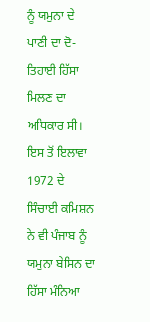ਨੂੰ ਯਮੁਨਾ ਦੇ ਪਾਣੀ ਦਾ ਦੋ-ਤਿਹਾਈ ਹਿੱਸਾ ਮਿਲਣ ਦਾ ਅਧਿਕਾਰ ਸੀ। ਇਸ ਤੋਂ ਇਲਾਵਾ 1972 ਦੇ ਸਿੰਚਾਈ ਕਮਿਸ਼ਨ ਨੇ ਵੀ ਪੰਜਾਬ ਨੂੰ ਯਮੁਨਾ ਬੇਸਿਨ ਦਾ ਹਿੱਸਾ ਮੰਨਿਆ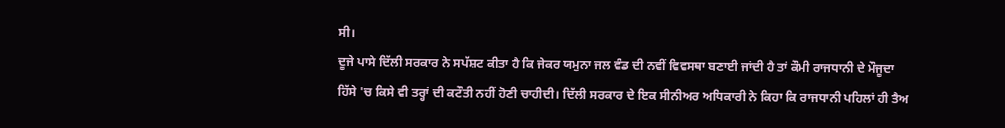ਸੀ।
ਦੂਜੇ ਪਾਸੇ ਦਿੱਲੀ ਸਰਕਾਰ ਨੇ ਸਪੱਸ਼ਟ ਕੀਤਾ ਹੈ ਕਿ ਜੇਕਰ ਯਮੁਨਾ ਜਲ ਵੰਡ ਦੀ ਨਵੀਂ ਵਿਵਸਥਾ ਬਣਾਈ ਜਾਂਦੀ ਹੈ ਤਾਂ ਕੌਮੀ ਰਾਜਧਾਨੀ ਦੇ ਮੌਜੂਦਾ ਹਿੱਸੇ 'ਚ ਕਿਸੇ ਵੀ ਤਰ੍ਹਾਂ ਦੀ ਕਟੌਤੀ ਨਹੀਂ ਹੋਣੀ ਚਾਹੀਦੀ। ਦਿੱਲੀ ਸਰਕਾਰ ਦੇ ਇਕ ਸੀਨੀਅਰ ਅਧਿਕਾਰੀ ਨੇ ਕਿਹਾ ਕਿ ਰਾਜਧਾਨੀ ਪਹਿਲਾਂ ਹੀ ਤੈਅ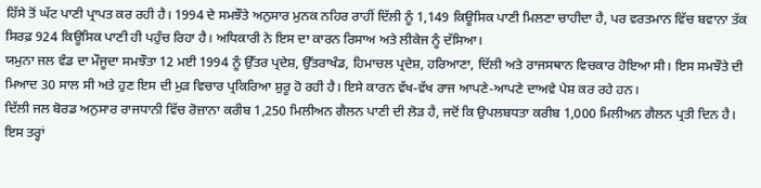ਹਿੱਸੇ ਤੋਂ ਘੱਟ ਪਾਣੀ ਪ੍ਰਾਪਤ ਕਰ ਰਹੀ ਹੈ। 1994 ਦੇ ਸਮਝੌਤੇ ਅਨੁਸਾਰ ਮੁਨਕ ਨਹਿਰ ਰਾਹੀਂ ਦਿੱਲੀ ਨੂੰ 1,149 ਕਿਊਸਿਕ ਪਾਣੀ ਮਿਲਣਾ ਚਾਹੀਦਾ ਹੈ, ਪਰ ਵਰਤਮਾਨ ਵਿੱਚ ਬਵਾਨਾ ਤੱਕ ਸਿਰਫ਼ 924 ਕਿਊਸਿਕ ਪਾਣੀ ਹੀ ਪਹੁੰਚ ਰਿਹਾ ਹੈ। ਅਧਿਕਾਰੀ ਨੇ ਇਸ ਦਾ ਕਾਰਨ ਰਿਸਾਅ ਅਤੇ ਲੀਕੇਜ ਨੂੰ ਦੱਸਿਆ।
ਯਮੁਨਾ ਜਲ ਵੰਡ ਦਾ ਮੌਜੂਦਾ ਸਮਝੌਤਾ 12 ਮਈ 1994 ਨੂੰ ਉੱਤਰ ਪ੍ਰਦੇਸ਼, ਉੱਤਰਾਖੰਡ, ਹਿਮਾਚਲ ਪ੍ਰਦੇਸ਼, ਹਰਿਆਣਾ, ਦਿੱਲੀ ਅਤੇ ਰਾਜਸਥਾਨ ਵਿਚਕਾਰ ਹੋਇਆ ਸੀ। ਇਸ ਸਮਝੌਤੇ ਦੀ ਮਿਆਦ 30 ਸਾਲ ਸੀ ਅਤੇ ਹੁਣ ਇਸ ਦੀ ਮੁੜ ਵਿਚਾਰ ਪ੍ਰਕਿਰਿਆ ਸ਼ੁਰੂ ਹੋ ਰਹੀ ਹੈ। ਇਸੇ ਕਾਰਨ ਵੱਖ-ਵੱਖ ਰਾਜ ਆਪਣੇ-ਆਪਣੇ ਦਾਅਵੇ ਪੇਸ਼ ਕਰ ਰਹੇ ਹਨ।
ਦਿੱਲੀ ਜਲ ਬੋਰਡ ਅਨੁਸਾਰ ਰਾਜਧਾਨੀ ਵਿੱਚ ਰੋਜ਼ਾਨਾ ਕਰੀਬ 1,250 ਮਿਲੀਅਨ ਗੈਲਨ ਪਾਣੀ ਦੀ ਲੋੜ ਹੈ, ਜਦੋਂ ਕਿ ਉਪਲਬਧਤਾ ਕਰੀਬ 1,000 ਮਿਲੀਅਨ ਗੈਲਨ ਪ੍ਰਤੀ ਦਿਨ ਹੈ। ਇਸ ਤਰ੍ਹਾਂ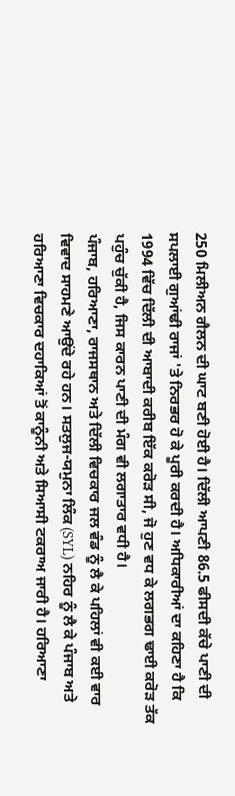250 ਮਿਲੀਅਨ ਗੈਲਨ ਦੀ ਘਾਟ ਬਣੀ ਹੋਈ ਹੈ। ਦਿੱਲੀ ਆਪਣੀ 86.5 ਫੀਸਦੀ ਕੱਚੇ ਪਾਣੀ ਦੀ ਸਪਲਾਈ ਗੁਆਂਢੀ ਰਾਜਾਂ 'ਤੇ ਨਿਰਭਰ ਹੋ ਕੇ ਪੂਰੀ ਕਰਦੀ ਹੈ। ਅਧਿਕਾਰੀਆਂ ਦਾ ਕਹਿਣਾ ਹੈ ਕਿ 1994 ਵਿੱਚ ਦਿੱਲੀ ਦੀ ਆਬਾਦੀ ਕਰੀਬ ਇੱਕ ਕਰੋੜ ਸੀ, ਜੋ ਹੁਣ ਵਧ ਕੇ ਲਗਭਗ ਢਾਈ ਕਰੋੜ ਤੱਕ ਪਹੁੰਚ ਚੁੱਕੀ ਹੈ, ਜਿਸ ਕਾਰਨ ਪਾਣੀ ਦੀ ਮੰਗ ਵੀ ਲਗਾਤਾਰ ਵਧੀ ਹੈ।
ਪੰਜਾਬ, ਹਰਿਆਣਾ, ਰਾਜਸਥਾਨ ਅਤੇ ਦਿੱਲੀ ਵਿਚਕਾਰ ਜਲ ਵੰਡ ਨੂੰ ਲੈ ਕੇ ਪਹਿਲਾਂ ਵੀ ਕਈ ਵਾਰ ਵਿਵਾਦ ਸਾਹਮਣੇ ਆਉਂਦੇ ਰਹੇ ਹਨ। ਸਤਲੁਜ-ਯਮੁਨਾ ਲਿੰਕ (SYL) ਨਹਿਰ ਨੂੰ ਲੈ ਕੇ ਪੰਜਾਬ ਅਤੇ ਹਰਿਆਣਾ ਵਿਚਕਾਰ ਦਹਾਕਿਆਂ ਤੋਂ ਕਾਨੂੰਨੀ ਅਤੇ ਸਿਆਸੀ ਟਕਰਾਅ ਜਾਰੀ ਹੈ। ਹਰਿਆਣਾ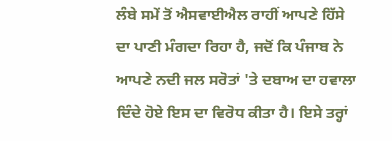ਲੰਬੇ ਸਮੇਂ ਤੋਂ ਐਸਵਾਈਐਲ ਰਾਹੀਂ ਆਪਣੇ ਹਿੱਸੇ ਦਾ ਪਾਣੀ ਮੰਗਦਾ ਰਿਹਾ ਹੈ, ਜਦੋਂ ਕਿ ਪੰਜਾਬ ਨੇ ਆਪਣੇ ਨਦੀ ਜਲ ਸਰੋਤਾਂ 'ਤੇ ਦਬਾਅ ਦਾ ਹਵਾਲਾ ਦਿੰਦੇ ਹੋਏ ਇਸ ਦਾ ਵਿਰੋਧ ਕੀਤਾ ਹੈ। ਇਸੇ ਤਰ੍ਹਾਂ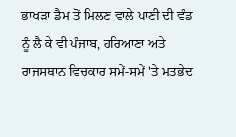ਭਾਖੜਾ ਡੈਮ ਤੋਂ ਮਿਲਣ ਵਾਲੇ ਪਾਣੀ ਦੀ ਵੰਡ ਨੂੰ ਲੈ ਕੇ ਵੀ ਪੰਜਾਬ, ਹਰਿਆਣਾ ਅਤੇ ਰਾਜਸਥਾਨ ਵਿਚਕਾਰ ਸਮੇਂ-ਸਮੇਂ 'ਤੇ ਮਤਭੇਦ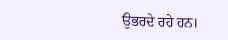ਉਭਰਦੇ ਰਹੇ ਹਨ।